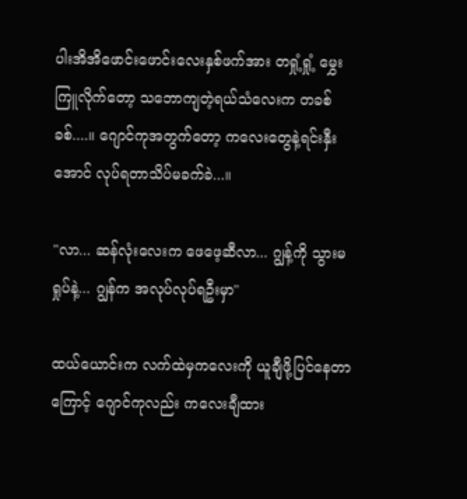ပါးအိအိဖောင်းဖောင်းလေးနှစ်ဖက်အား တရှုံ့ရှုံ့ မွှေးကြူလိုက်တော့ သဘောကျတဲ့ရယ်သံလေးက တခစ်ခစ်....။ ဂျောင်ကုအတွက်တော့ ကလေးတွေနဲ့ရင်းနှီးအောင် လုပ်ရတာသိပ်မခက်ခဲ...။

"လာ... ဆန်လုံးလေးက ဖေဖေ့ဆီလာ... ဂျွန့်ကို သွားမရှုပ်နဲ့... ဂျွန်က အလုပ်လုပ်ရဦးမှာ"

ထယ်ယောင်းက လက်ထဲမှကလေးကို ယူချီဖို့ပြင်နေတာကြောင့် ဂျောင်ကုလည်း ကလေးချီထား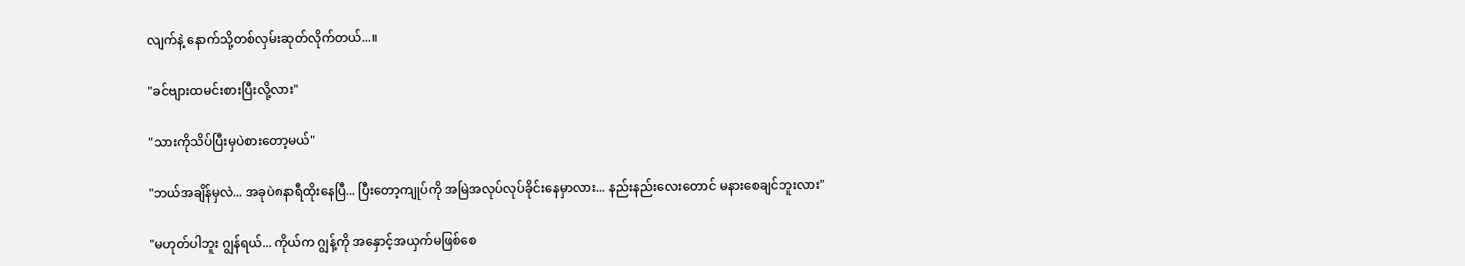လျက်နဲ့ နောက်သို့တစ်လှမ်းဆုတ်လိုက်တယ်...။

"ခင်ဗျားထမင်းစားပြီးလို့လား"

"သားကိုသိပ်ပြီးမှပဲစားတော့မယ်"

"ဘယ်အချိန်မှလဲ... အခုပဲ၈နာရီထိုးနေပြီ... ပြီးတော့ကျုပ်ကို အမြဲအလုပ်လုပ်ခိုင်းနေမှာလား... နည်းနည်းလေးတောင် မနားစေချင်ဘူးလား"

"မဟုတ်ပါဘူး ဂျွန်ရယ်... ကိုယ်က ဂျွန့်ကို အနှောင့်အယှက်မဖြစ်စေ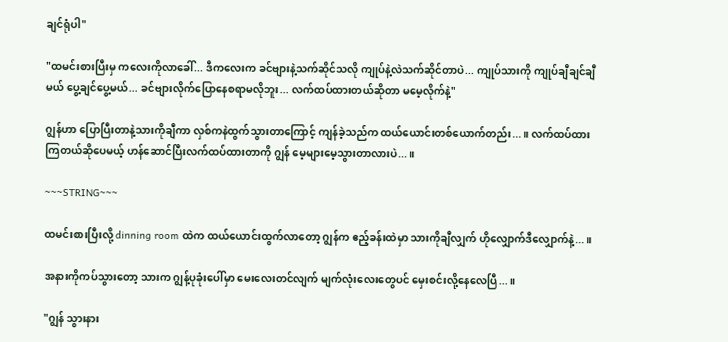ချင်ရုံပါ"

"ထမင်းစားပြီးမှ ကလေးကိုလာခေါ်... ဒီကလေးက ခင်ဗျားနဲ့သက်ဆိုင်သလို ကျုပ်နဲ့လဲသက်ဆိုင်တာပဲ... ကျုပ်သားကို ကျုပ်ချီချင်ချီမယ် ပွေ့ချင်ပွေ့မယ်... ခင်ဗျားလိုက်ပြောနေစရာမလိုဘူး... လက်ထပ်ထားတယ်ဆိုတာ မမေ့လိုက်နဲ့"

ဂျွန်ဟာ ပြောပြီးတာနဲ့သားကိုချီကာ လှစ်ကနဲထွက်သွားတာကြောင့် ကျန်ခဲ့သည်က ထယ်ယောင်းတစ်ယောက်တည်း...။ လက်ထပ်ထားကြတယ်ဆိုပေမယ့် ဟန်ဆောင်ပြီးလက်ထပ်ထားတာကို ဂျွန် မေ့များမေ့သွားတာလားပဲ...။

~~~STRING~~~

ထမင်းစားပြီးလို့ dinning room ထဲက ထယ်ယောင်းထွက်လာတော့ ဂျွန်က ဧည့်ခန်းထဲမှာ သားကိုချီလျှက် ဟိုလျှောက်ဒီလျှောက်နဲ့...။

အနားကိုကပ်သွားတော့ သားက ဂျွန့်ပုခုံးပေါ်မှာ မေးလေးတင်လျက် မျက်လုံးလေးတွေပင် မှေးစင်းလို့နေလေပြီ...။

"ဂျွန် သွားနား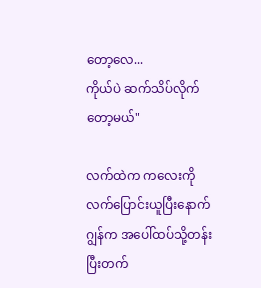တော့လေ...
ကိုယ်ပဲ ဆက်သိပ်လိုက်တော့မယ်"

လက်ထဲက ကလေးကိုလက်ပြောင်းယူပြီးနောက် ဂျွန်က အပေါ်ထပ်သို့တန်းပြီးတက်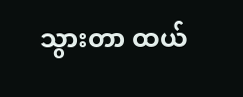သွားတာ ထယ်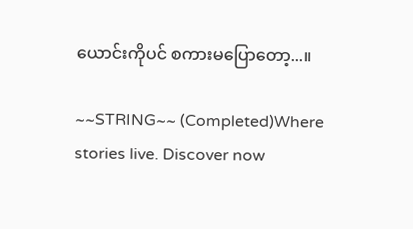ယောင်းကိုပင် စကားမပြောတော့...။

~~STRING~~ (Completed)Where stories live. Discover now